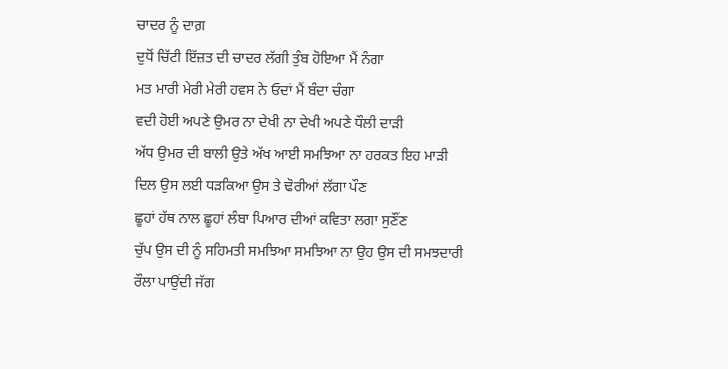ਚਾਦਰ ਨੂੰ ਦਾਗ਼
ਦੁਧੋਂ ਚਿੱਟੀ ਇੱਜ਼ਤ ਦੀ ਚਾਦਰ ਲੱਗੀ ਤੁੰਬ ਹੋਇਆ ਮੈਂ ਨੰਗਾ
ਮਤ ਮਾਰੀ ਮੇਰੀ ਮੇਰੀ ਹਵਸ ਨੇ ਓਦਾਂ ਮੈਂ ਬੰਦਾ ਚੰਗਾ
ਵਦੀ ਹੋਈ ਅਪਣੇ ਉਮਰ ਨਾ ਦੇਖੀ ਨਾ ਦੇਖੀ ਅਪਣੇ ਧੌਲੀ ਦਾੜੀ
ਅੱਧ ਉਮਰ ਦੀ ਬਾਲੀ ਉਤੇ ਅੱਖ ਆਈ ਸਮਝਿਆ ਨਾ ਹਰਕਤ ਇਹ ਮਾੜੀ
ਦਿਲ ਉਸ ਲਈ ਧੜਕਿਆ ਉਸ ਤੇ ਢੋਰੀਆਂ ਲੱਗਾ ਪੌਣ
ਛੂਹਾਂ ਹੱਥ ਨਾਲ ਛੂਹਾਂ ਲੰਬਾ ਪਿਆਰ ਦੀਆਂ ਕਵਿਤਾ ਲਗਾ ਸੁਣੌਂਣ
ਚੁੱਪ ਉਸ ਦੀ ਨੂੰ ਸਹਿਮਤੀ ਸਮਝਿਆ ਸਮਝਿਆ ਨਾ ਉਹ ਉਸ ਦੀ ਸਮਝਦਾਰੀ
ਰੌਲਾ ਪਾਉਂਦੀ ਜੱਗ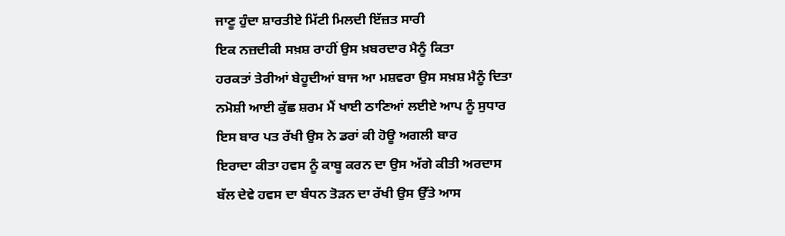ਜਾਣੂ ਹੁੰਦਾ ਸ਼ਾਰਤੀਏ ਮਿੱਟੀ ਮਿਲਦੀ ਇੱਜ਼ਤ ਸਾਰੀ
ਇਕ ਨਜ਼ਦੀਕੀ ਸਖ਼ਸ਼ ਰਾਹੀਂ ਉਸ ਖ਼ਬਰਦਾਰ ਮੈਨੂੰ ਕਿਤਾ
ਹਰਕਤਾਂ ਤੇਰੀਆਂ ਬੇਹੂਦੀਆਂ ਬਾਜ ਆ ਮਸ਼ਵਰਾ ਉਸ ਸਖ਼ਸ਼ ਮੈਨੂੰ ਦਿਤਾ
ਨਮੋਸ਼ੀ ਆਈ ਕੁੱਛ ਸ਼ਰਮ ਮੈਂ ਖਾਈ ਠਾਣਿਆਂ ਲਈਏ ਆਪ ਨੂੰ ਸੁਧਾਰ
ਇਸ ਬਾਰ ਪਤ ਰੱਖੀ ਉਸ ਨੇ ਡਰਾਂ ਕੀ ਹੋਊ ਅਗਲੀ ਬਾਰ
ਇਰਾਦਾ ਕੀਤਾ ਹਵਸ ਨੂੰ ਕਾਬੂ ਕਰਨ ਦਾ ਉਸ ਅੱਗੇ ਕੀਤੀ ਅਰਦਾਸ
ਬੱਲ ਦੇਵੇ ਹਵਸ ਦਾ ਬੰਧਨ ਤੋੜਨ ਦਾ ਰੱਖੀ ਉਸ ਉੱਤੇ ਆਸ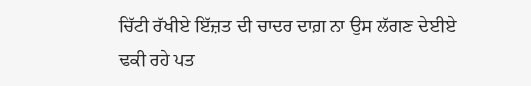ਚਿੱਟੀ ਰੱਖੀਏ ਇੱਜ਼ਤ ਦੀ ਚਾਦਰ ਦਾਗ਼ ਨਾ ਉਸ ਲੱਗਣ ਦੇਈਏ
ਢਕੀ ਰਹੇ ਪਤ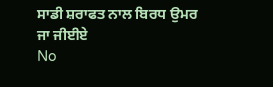ਸਾਡੀ ਸ਼ਰਾਫਤ ਨਾਲ ਬਿਰਧ ਉਮਰ ਜਾ ਜੀਈਏ
No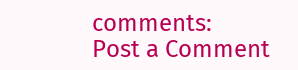comments:
Post a Comment